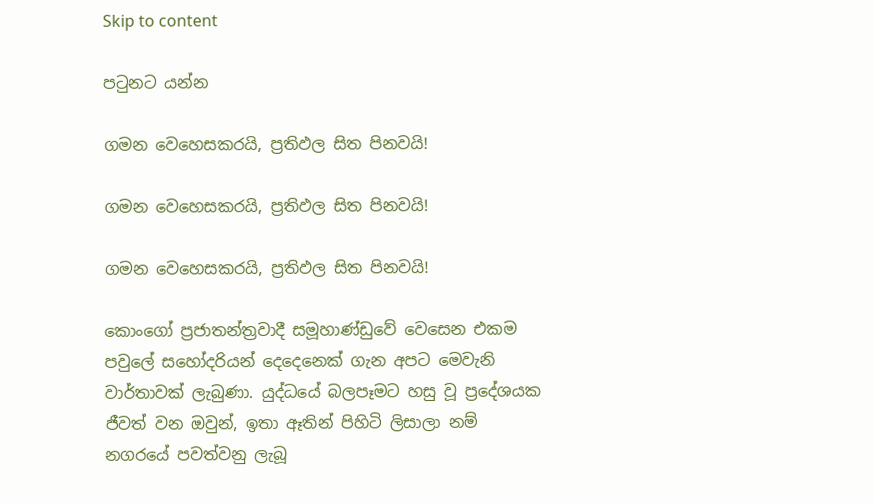Skip to content

පටුනට යන්න

ගමන වෙහෙසකරයි, ප්‍රතිඵල සිත පිනවයි!

ගමන වෙහෙසකරයි, ප්‍රතිඵල සිත පිනවයි!

ගමන වෙහෙසකරයි, ප්‍රතිඵල සිත පිනවයි!

කොංගෝ ප්‍රජාතන්ත්‍රවාදී සමූහාණ්ඩුවේ වෙසෙන එකම පවුලේ සහෝදරියන් දෙදෙනෙක් ගැන අපට මෙවැනි වාර්තාවක් ලැබුණා. යුද්ධයේ බලපෑමට හසු වූ ප්‍රදේශයක ජීවත් වන ඔවුන්, ඉතා ඈතින් පිහිටි ලිසාලා නම් නගරයේ පවත්වනු ලැබූ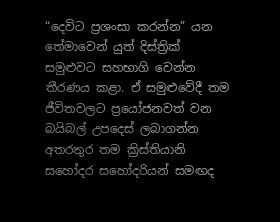“දෙවිට ප්‍රශංසා කරන්න” යන තේමාවෙන් යුත් දිස්ත්‍රික් සමුළුවට සහභාගි වෙන්න තීරණය කළා. ඒ සමුළුවේදී තම ජීවිතවලට ප්‍රයෝජනවත් වන බයිබල් උපදෙස් ලබාගන්න අතරතුර තම ක්‍රිස්තියානි සහෝදර සහෝදරියන් සමඟද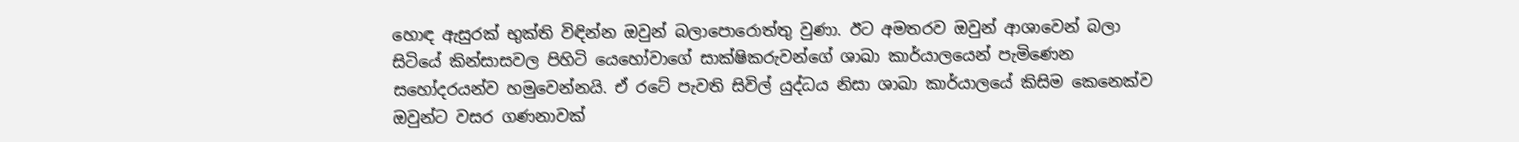හොඳ ඇසුරක් භුක්ති විඳින්න ඔවුන් බලාපොරොත්තු වුණා. ඊට අමතරව ඔවුන් ආශාවෙන් බලා සිටියේ කින්සාසවල පිහිටි යෙහෝවාගේ සාක්ෂිකරුවන්ගේ ශාඛා කාර්යාලයෙන් පැමිණෙන සහෝදරයන්ව හමුවෙන්නයි. ඒ රටේ පැවති සිවිල් යුද්ධය නිසා ශාඛා කාර්යාලයේ කිසිම කෙනෙක්ව ඔවුන්ට වසර ගණනාවක්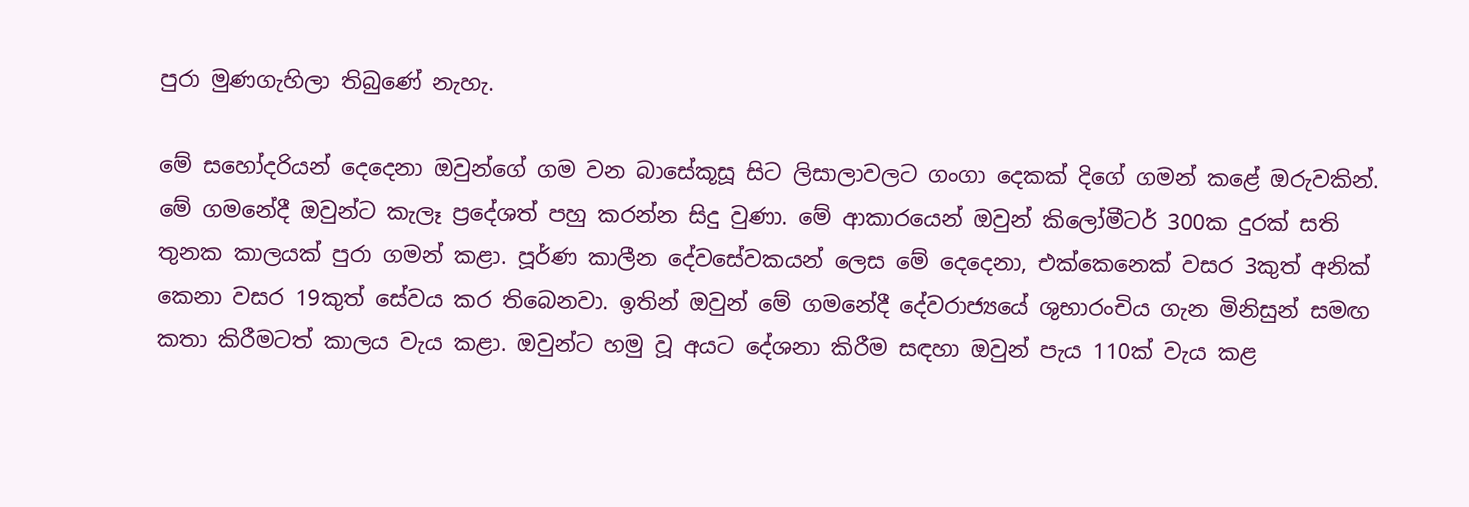පුරා මුණගැහිලා තිබුණේ නැහැ.

මේ සහෝදරියන් දෙදෙනා ඔවුන්ගේ ගම වන බාසේකූසූ සිට ලිසාලාවලට ගංගා දෙකක් දිගේ ගමන් කළේ ඔරුවකින්. මේ ගමනේදී ඔවුන්ට කැලෑ ප්‍රදේශත් පහු කරන්න සිදු වුණා. මේ ආකාරයෙන් ඔවුන් කිලෝමීටර් 300ක දුරක් සති තුනක කාලයක් පුරා ගමන් කළා. පූර්ණ කාලීන දේවසේවකයන් ලෙස මේ දෙදෙනා, එක්කෙනෙක් වසර 3කුත් අනික් කෙනා වසර 19කුත් සේවය කර තිබෙනවා. ඉතින් ඔවුන් මේ ගමනේදී දේවරාජ්‍යයේ ශුභාරංචිය ගැන මිනිසුන් සමඟ කතා කිරීමටත් කාලය වැය කළා. ඔවුන්ට හමු වූ අයට දේශනා කිරීම සඳහා ඔවුන් පැය 110ක් වැය කළ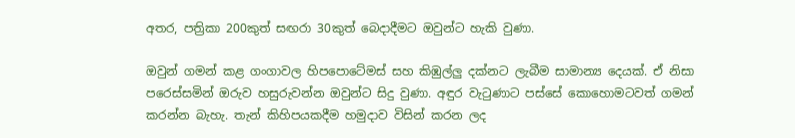අතර, පත්‍රිකා 200කුත් සඟරා 30කුත් බෙදාදීමට ඔවුන්ට හැකි වුණා.

ඔවුන් ගමන් කළ ගංගාවල හිපපොටේමස් සහ කිඹුල්ලු දක්නට ලැබීම සාමාන්‍ය දෙයක්. ඒ නිසා පරෙස්සමින් ඔරුව හසුරුවන්න ඔවුන්ට සිදු වුණා. අඳුර වැටුණාට පස්සේ කොහොමටවත් ගමන් කරන්න බැහැ. තැන් කිහිපයකදීම හමුදාව විසින් කරන ලද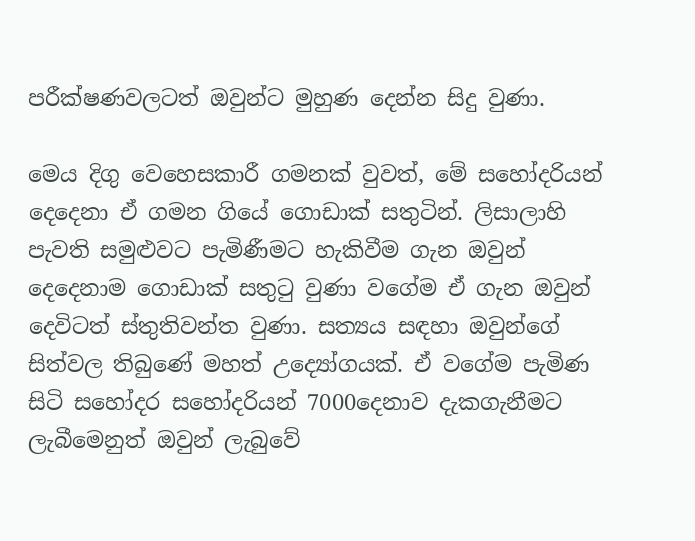පරීක්ෂණවලටත් ඔවුන්ට මුහුණ දෙන්න සිදු වුණා.

මෙය දිගු වෙහෙසකාරී ගමනක් වුවත්, මේ සහෝදරියන් දෙදෙනා ඒ ගමන ගියේ ගොඩාක් සතුටින්. ලිසාලාහි පැවති සමුළුවට පැමිණීමට හැකිවීම ගැන ඔවුන් දෙදෙනාම ගොඩාක් සතුටු වුණා වගේම ඒ ගැන ඔවුන් දෙවිටත් ස්තුතිවන්ත වුණා. සත්‍යය සඳහා ඔවුන්ගේ සිත්වල තිබුණේ මහත් උද්‍යෝගයක්. ඒ වගේම පැමිණ සිටි සහෝදර සහෝදරියන් 7000දෙනාව දැකගැනීමට ලැබීමෙනුත් ඔවුන් ලැබුවේ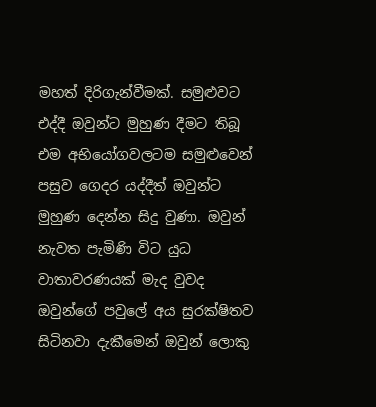මහත් දිරිගැන්වීමක්. සමුළුවට එද්දී ඔවුන්ට මුහුණ දීමට තිබූ එම අභියෝගවලටම සමුළුවෙන් පසුව ගෙදර යද්දීත් ඔවුන්ට මුහුණ දෙන්න සිදු වුණා. ඔවුන් නැවත පැමිණි විට යුධ වාතාවරණයක් මැද වුවද ඔවුන්ගේ පවුලේ අය සුරක්ෂිතව සිටිනවා දැකීමෙන් ඔවුන් ලොකු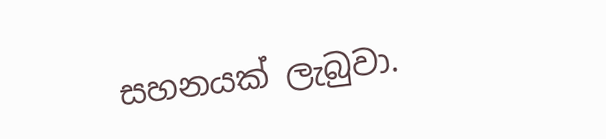සහනයක් ලැබුවා.